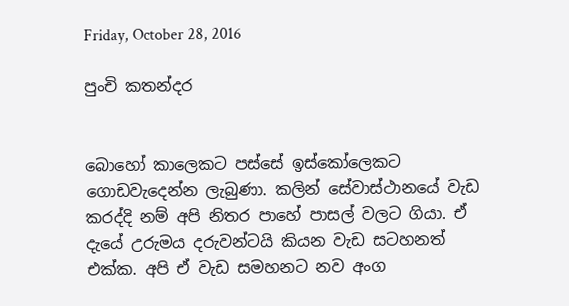Friday, October 28, 2016

පුංචි කතන්දර


බොහෝ කාලෙකට පස්සේ ඉස්කෝලෙකට ගොඩවැදෙන්න ලැබුණා. කලින් සේවාස්ථානයේ වැඩ කරද්දි නම් අපි නිතර පාහේ පාසල් වලට ගියා. ඒ දැයේ උරුමය දරුවන්ටයි කියන වැඩ සටහනත් එක්ක. අපි ඒ වැඩ සමහනට නව අංග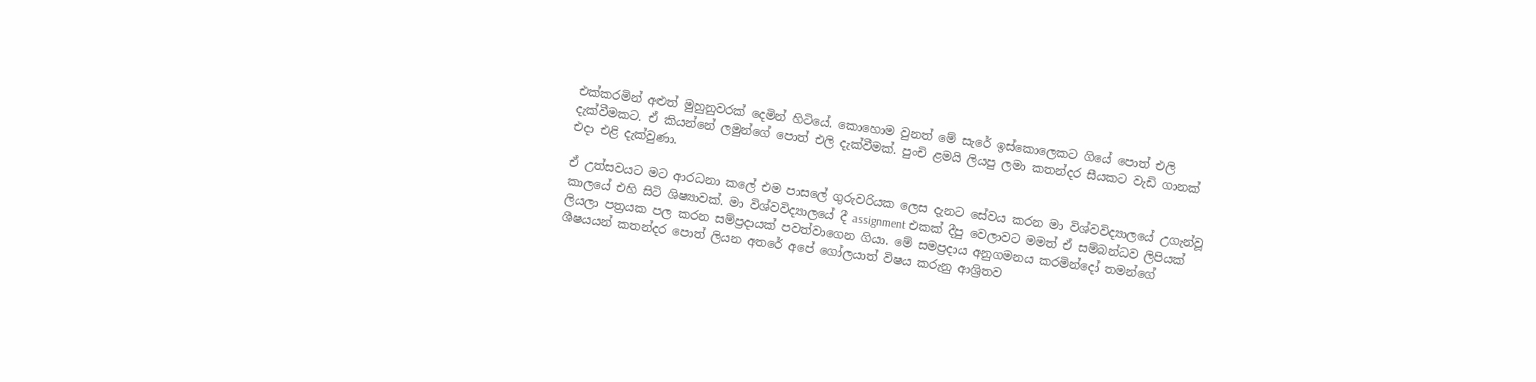එක්කරමින් අළුත් මුහුනුවරක් දෙමින් හිටියේ. කොහොම වුනත් මේ සැරේ ඉස්කොලෙකට ගියේ පොත් එලි දැක්වීමකට. ඒ කියන්නේ ලමුන්ගේ පොත් එලි දැක්වීමක්. පුංචි ළමයි ලියපු ලමා කතන්දර සීයකට වැඩි ගානක් එදා එළි දැක්වුණා.

ඒ උත්සවයට මට ආරධනා කලේ එම පාසලේ ගුරුවරියක ලෙස දැනට සේවය කරන මා විශ්වවිද්‍යාලයේ උගැන්වූ කාලයේ එහි සිටි ශිෂ්‍යාවක්. මා විශ්වවිද්‍යාලයේ දී assignment එකක් දීපු වෙලාවට මමත් ඒ සම්බන්ධව ලිපියක් ලියලා පත්‍රයක පල කරන සම්ප්‍රදායක් පවත්වාගෙන ගියා. මේ සමප්‍රදාය අනුගමනය කරමින්දෝ තමන්ගේ ශීෂයයන් ‍කතන්දර පොත් ලියන අතරේ අපේ ගෝලයාත් විෂය කරුනු ආශ්‍රිතව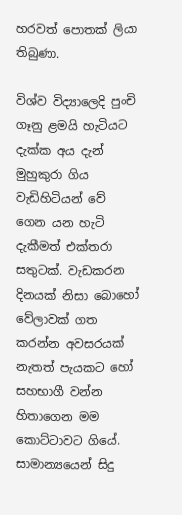හරවත් පොතක් ලියා තිබුණා.

විශ්ව විද්‍යාලෙදි පුංචි ගෑනු ළමයි හැටියට දැක්ක අය දැන් මුහුකුරා ගිය වැඩිහිටියන් වේ ගෙන යන හැටි දැකීමත් එක්තරා සතුටක්. වැඩකරන දිනයක් නිසා බොහෝ වේලාවක් ගත කරන්න අවසරයක් නැතත් පැයකට හෝ සහභාගී වන්න හිතාගෙන මම කොට්ටාවට ගියේ. සාමාන්‍යයෙන් සිදු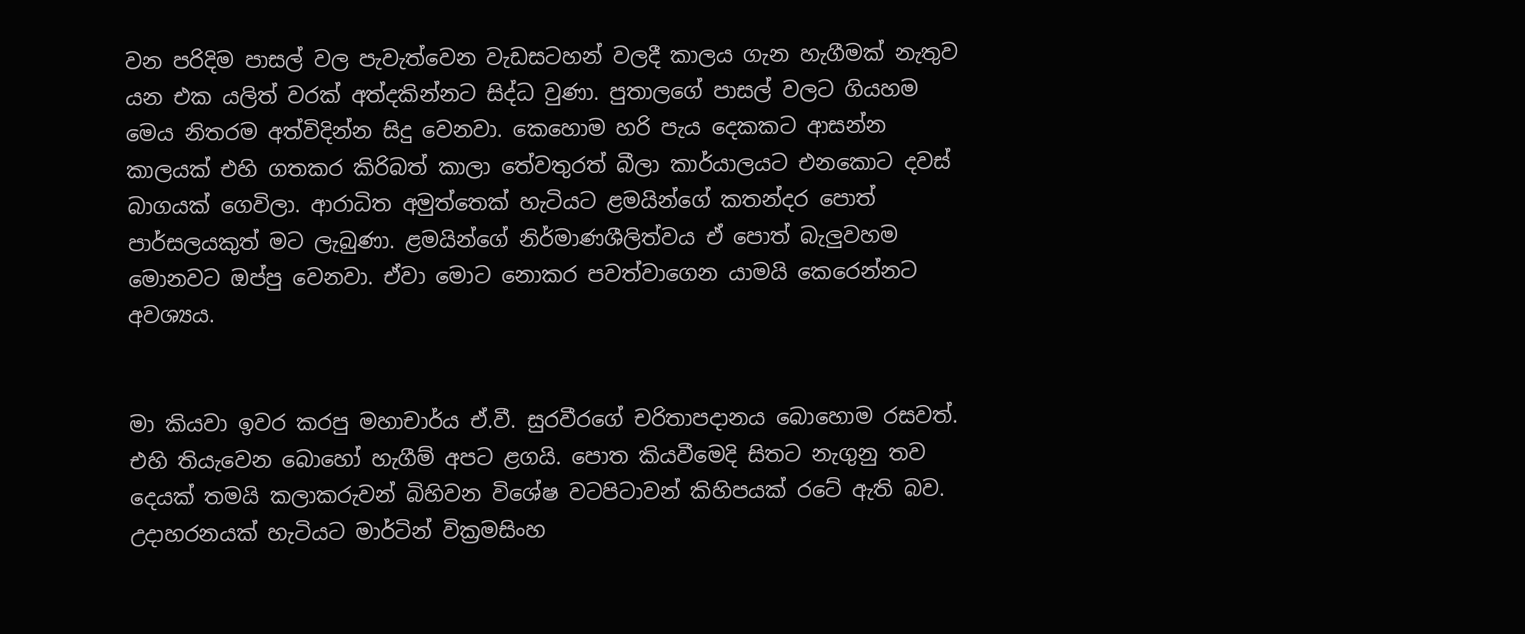වන පරිදිම පාසල් වල පැවැත්වෙන වැඩසටහන් වලදී කාලය ගැන හැගීමක් නැතුව යන එක යලිත් වරක් අත්දකින්නට සිද්ධ වුණා. පුතාලගේ පාසල් වලට ගියහම මෙය නිතරම අත්විදින්න සිදු වෙනවා. කෙහොම හරි පැය දෙකකට ආසන්න කාලයක් එහි ගතකර කිරිබත් කාලා තේවතුරත් බීලා කාර්යාලයට එනකොට දවස් බාගයක් ගෙවිලා. ආරාධිත අමුත්තෙක් හැටියට ළමයින්ගේ කතන්දර පොත් පාර්සලයකුත් මට ලැබුණා. ළමයින්ගේ නිර්මාණශීලිත්වය ඒ පොත් බැලුවහම මොනවට ඔප්පු වෙනවා. ඒවා මොට නොකර පවත්වාගෙන යාමයි කෙරෙන්නට අවශ්‍යය.


මා කියවා ඉවර කරපු මහාචාර්ය ඒ.වී. සුරවීරගේ චරිතාපදානය බොහොම රසවත්. එහි තියැවෙන බොහෝ හැගීම් අපට ළගයි. පොත කියවීමෙදි සිතට නැගුනු තව දෙයක් තමයි කලාකරුවන් බිහිවන විශේෂ වටපිටාවන් කිහිපයක් රටේ ඇති බව. උදාහරනයක් හැටියට මාර්ටින් වික්‍රමසිංහ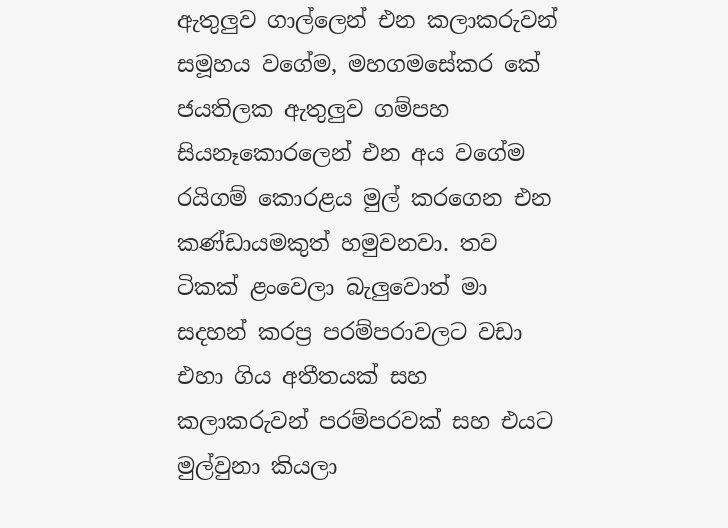ඇතුලුව ගාල්ලෙන් එන කලාකරුවන් සමූහය වගේම, මහගමසේකර කේ ජයතිලක ඇතුලුව ගම්පහ සියනෑකොරලෙන් එන අය වගේම රයිගම් කොරළය මුල් කරගෙන එන කණ්ඩායමකුත් හමුවනවා. තව ටිකක් ළංවෙලා බැලුවොත් මා සදහන් කරප්‍ර පරම්පරාවලට වඩා එහා ගිය අතීතයක් සහ කලාකරුවන් පරම්පරවක් සහ එයට මුල්වුනා කියලා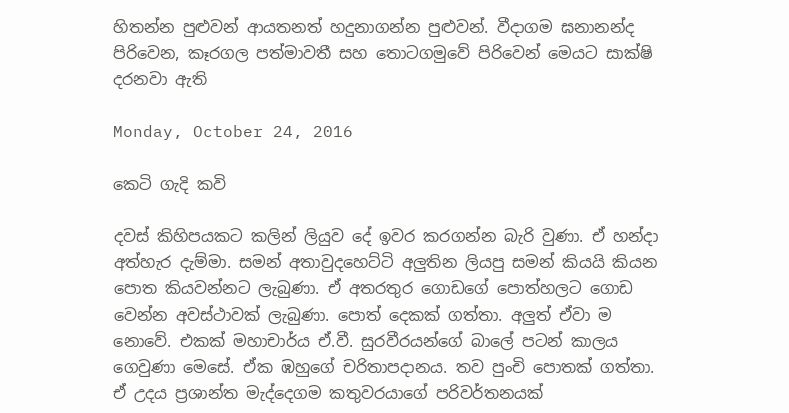හිතන්න පුළුවන් ආයතනත් හදුනාගන්න පුළුවන්. වීදාගම ඝනානන්ද පිරිවෙන, කෑරගල පත්මාවතී සහ තොටගමුවේ පිරිවෙන් මෙයට සාක්ෂි දරනවා ඇති

Monday, October 24, 2016

කෙටි ගැදි කවි

දවස් කිහිපයකට කලින් ලියුව දේ ඉවර කරගන්න බැරි වුණා. ඒ හන්දා අත්හැර දැම්මා. සමන් අතාවුදහෙට්ටි අලුතින ලියපු සමන් කියයි කියන පොත කියවන්නට ලැබුණා. ඒ අතරතුර ගොඩගේ පොත්හලට ගොඩ වෙන්න අවස්ථාවක් ලැබුණා. පොත් දෙකක් ගත්තා. අලුත් ඒවා ම නොවේ. එකක් මහාචාර්ය ඒ.වී. සුරවීරයන්ගේ බාලේ පටන් කාලය ගෙවුණා මෙසේ. ඒක ඹහුගේ චරිතාපදානය. තව පුංචි පොතක් ගත්තා. ඒ උදය ප්‍රශාන්ත මැද්දෙගම කතුවරයාගේ පරිවර්තනයක්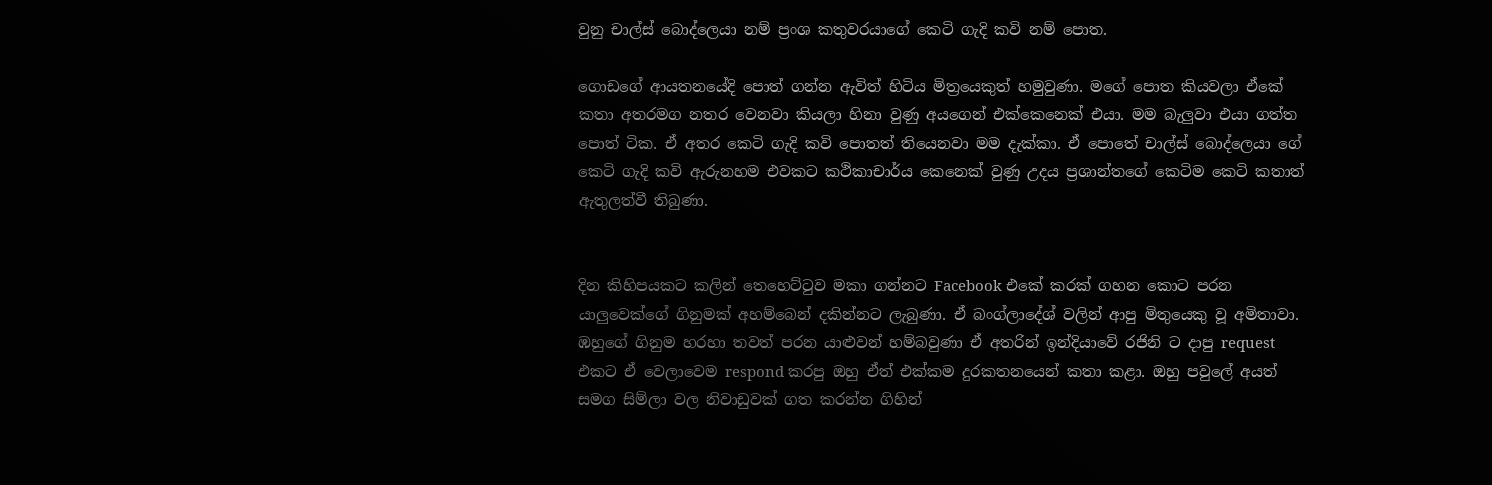වුනු චාල්ස් බොද්ලෙයා නම් ප්‍රංශ කතුවරයාගේ කෙටි ගැදි කවි නම් පොත.

ගොඩගේ ආයතනයේදි පොත් ගන්න ඇවිත් හිටිය මිත්‍රයෙකුත් හමුවුණා. මගේ පොත කියවලා ඒකේ කතා අතරමග නතර වෙනවා කියලා හිනා වුණු අයගෙන් එක්කෙනෙක් එයා. මම බැලුවා එයා ගත්ත පොත් ටික. ඒ අතර කෙටි ගැදි කවි පොතත් තියෙනවා මම දැක්කා. ඒ පොතේ චාල්ස් බොද්ලෙයා ගේ කෙටි ගැදි කවි ඇරුනහම එවකට කථිකාචාර්ය කෙනෙක් වුණු උදය ප්‍රශාන්තගේ කෙටිම කෙටි කතාත් ඇතුලත්වී තිබුණා.


දින කිහිපයකට කලින් තෙහෙට්ටුව මකා ගන්නට Facebook එකේ කරක් ගහන කොට පරන යාලුවෙක්ගේ ගිනුමක් අහම්බෙන් දකින්නට ලැබුණා. ඒ බංග්ලාදේශ් වලින් ආපු මිතුයෙකු වූ අමිතාවා. ඹහුගේ ගිනුම හරහා තවත් පරන යාළුවන් හම්බවුණා ඒ අතරින් ඉන්දියාවේ රජිනි ට දාපු request එකට ඒ වෙලාවෙම respond කරපු ඔහු ඒත් එක්කම දුරකතනයෙන් කතා කළා. ඔහු පවුලේ අයත් සමග සිම්ලා වල නිවාඩුවක් ගත කරන්න ගිහින්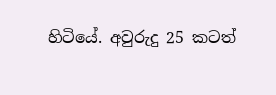හිටියේ. අවුරුදු 25 කටත්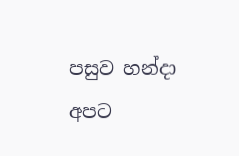පසුව හන්දා අපට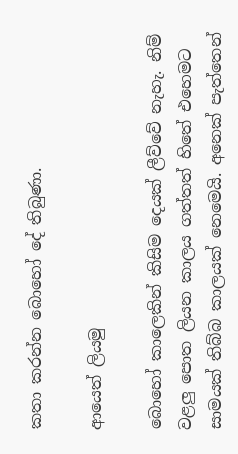කතා කරන්න බොහෝ දේ තිබුණා.

ආයෙත් ලියමු

බොහෝ කාලෙකින් කිසිම දෙයක් ලීව්වේ නැහැ. නිම් වළලු පොත ලියන කාලය ගත්තත් හිතේ එහෙමට සාමයක් තිබ්බ කාලයක් නෙමෙයි. අනෙක් පැත්තෙන්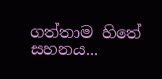ගත්තාම හිතේ සහනය...